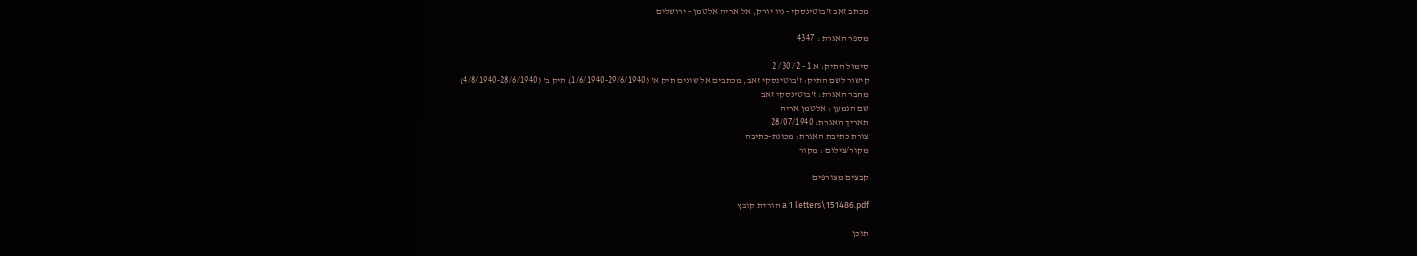מכתב זאב ז'בוטינסקי - ניו יורק, אל אריה אלטמן - ירושלים

מספר האגרת : 4347

סימול התיק: א 1 - 2/ 30/ 2
קישור לשם התיק: ז'בוטינסקי זאב, מכתבים אל שונים תיק א' (1/6/1940-29/6/1940) תיק ב' (4/8/1940-28/6/1940)
מחבר האגרת: ז'בוטינסקי זאב
שם הנמען : אלטמן אריה
תאריך האגרת: 28/07/1940
צורת כתיבת האגרת: מכונת-כתיבה
מקור/צילום : מקור

קבצים מצורפים

a 1 letters\151486.pdf הורדת קובץ

תוכן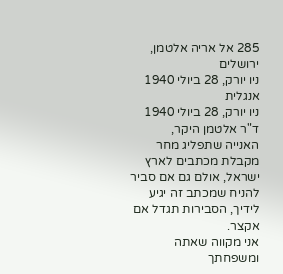285 אל אריה אלטמן, ירושלים
ניו יורק, 28 ביולי 1940 אנגלית
ניו יורק, 28 ביולי 1940
ד"ר אלטמן היקר,
האנייה שתפליג מחר מקבלת מכתבים לארץ ישראל, אולם גם אם סביר להניח שמכתב זה יגיע לידיך, הסבירות תגדל אם אקצר.
אני מקווה שאתה ומשפחתך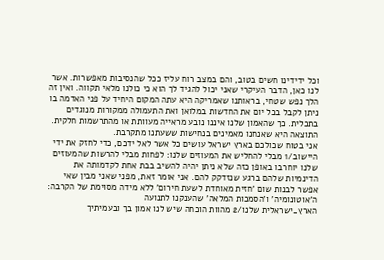וכל ידידינו חשים בטוב, והם במצב רוח עליז ככל שהנסיבות מאפשרות. אשר לנו כאן, הדבר העיקרי שאני יכול להגיד לך הוא כי כולנו מלאי תקווה. ואין זה הלך נפש שטחי, בראותנו שאמריקה היא עתה המקום היחיד על פני האדמה בו ניתן לקבל בכל יום את החדשות במלואן ואת התעמולה ממקורות מנוגדים בתכלית. כך שהאמון שלנו איננו נובע מראייה מעוותת או מהתרשמות חלקית. התוצאה היא שאנחנו מאמינים בנחישות ששעתנו מתקרבת.
אני בטוח שכולכם בארץ ישראל עושים כל אשר לאל ידכם, כדי לחזק את ידי היישוב/1 מבלי להחליש את המעוזים שלנו: לפחות מבלי להרשות שהמעוזים שלנו יוחרבו באופן כזה שלא ניתן יהיה להשיב בבת אחת לקדמותה את הדינמיות שלהם ברגע שנזדקק להם. אני אומר זאת, מפני שאני מבין שאי אפשר לבנות שום 'חזית מאוחדת לשעת חירום' ללא מידה מסוימת של הקרבה: ה'אוטונומיה' ו'הסמכות המלאה' שהענקנו לתנועה
הארץ_ישראלית שלנו/2 מהוות הוכחה שיש לנו אמון בך ובעמיתיך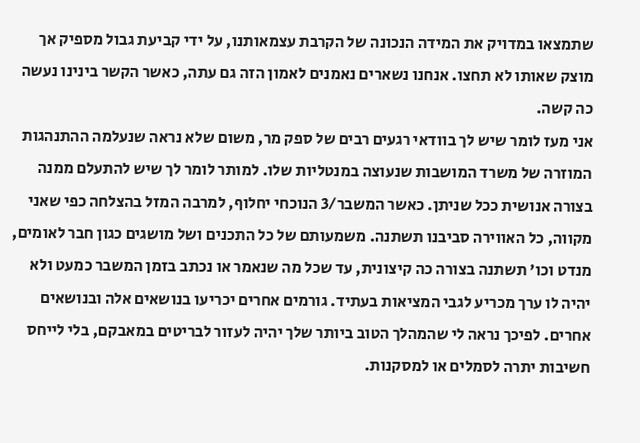שתמצאו במדויק את המידה הנכונה של הקרבת עצמאותנו, על ידי קביעת גבול מספיק אך מוצק שאותו לא תחצו. אנחנו נשארים נאמנים לאמון הזה גם עתה, כאשר הקשר בינינו נעשה כה קשה.
אני מעז לומר שיש לך בוודאי רגעים רבים של ספק מר, משום שלא נראה שנעלמה ההתנהגות המוזרה של משרד המושבות שנעוצה במנטליות שלו. למותר לומר לך שיש להתעלם ממנה בצורה אנושית ככל שניתן. כאשר המשבר/3 הנוכחי יחלוף, למרבה המזל בהצלחה כפי שאני מקווה, כל האווירה סביבנו תשתנה. משמעותם של כל התכנים ושל מושגים כגון חבר לאומים, מנדט וכו' תשתנה בצורה כה קיצונית, עד שכל מה שנאמר או נכתב בזמן המשבר כמעט ולא יהיה לו ערך מכריע לגבי המציאות בעתיד. גורמים אחרים יכריעו בנושאים אלה ובנושאים אחרים. לפיכך נראה לי שהמהלך הטוב ביותר שלך יהיה לעזור לבריטים במאבקם, בלי לייחס חשיבות יתרה לסמלים או למסקנות.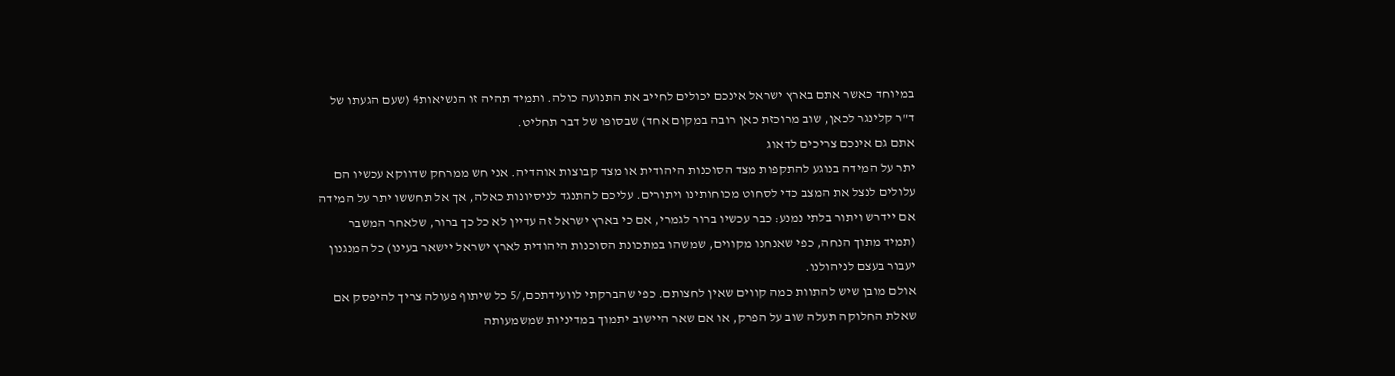במיוחד כאשר אתם בארץ ישראל אינכם יכולים לחייב את התנועה כולה. ותמיד תהיה זו הנשיאות4 (שעם הגעתו של ד"ר קלינגר לכאן, שוב מרוכזת כאן רובה במקום אחד) שבסופו של דבר תחליט.
אתם גם אינכם צריכים לדאוג
יתר על המידה בנוגע להתקפות מצד הסוכנות היהודית או מצד קבוצות אוהדיה. אני חש ממרחק שדווקא עכשיו הם עלולים לנצל את המצב כדי לסחוט מכוחותינו ויתורים. עליכם להתנגד לניסיונות כאלה, אך אל תחששו יתר על המידה אם יידרש ויתור בלתי נמנע: כבר עכשיו ברור לגמרי, אם כי בארץ ישראל זה עדיין לא כל כך ברור, שלאחר המשבר (תמיד מתוך הנחה, כפי שאנחנו מקווים, שמשהו במתכונת הסוכנות היהודית לארץ ישראל יישאר בעינו) כל המנגנון יעבור בעצם לניהולנו.
אולם מובן שיש להתוות כמה קווים שאין לחצותם. כפי שהברקתי לוועידתכם,/5 כל שיתוף פעולה צריך להיפסק אם שאלת החלוקה תעלה שוב על הפרק, או אם שאר היישוב יתמוך במדיניות שמשמעותה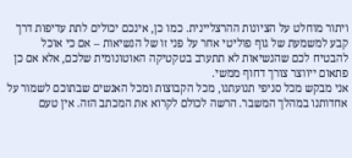ויתור מוחלט על הציונות ההרצליינית. כמו כן, אינכם יכולים לתת עדיפות דרך קבע למשמעת של גוף פוליטי אחר על פני זו של הנשיאות – אם כי אוכל להבטיח לכם שהנשיאות לא תתערב בטקטיקה האוטונומית שלכם, אלא אם כן פתאום ייווצר צורך דחוף ממשי.
אני מבקש מכל סניפי תנועתנו, מכל הקבוצות ומכל האנשים שבתוכם לשמור על אחדותנו במהלך המשבר. הרשה לכולם לקרוא את המכתב הזה. אין טעם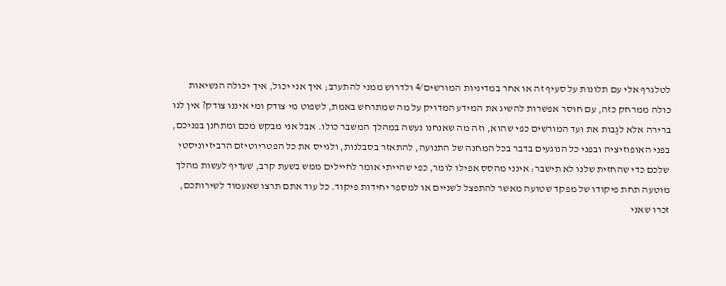לטלגרף אלי עם תלונות על סעיף זה או אחר במדיניות המורשים/4 ולדרוש ממני להתערב; איך אני יכול, איך יכולה הנשיאות כולה ממרחק כזה, עם חוסר אפשרות להשיג את המידע המדויק על מה שמתרחש באמת, לשפוט מי צודק ומי איננו צודק? אין לנו ברירה אלא לגַבּות את ועד המורשים כפי שהוא, וזה מה שאנחנו נעשה במהלך המשבר כולו. אבל אני מבקש מכם ומתחנן בפניכם, בפני האופוזיציה ובפני כל הנוגעים בדבר בכל המחנה של התנועה, להתאזר בסבלנות, ולגייס את כל הפטריוטיזם הרביזיוניסטי שלכם כדי שהחזית שלנו לא תישבר: אינני מהסס אפילו לומר, כפי שהייתי אומר לחיילים ממש בשעת קרב, שעדיף לעשות מהלך מוטעה תחת פיקודו של מפקד שטועה מאשר להתפצל לשניים או למספר יחידות פיקוד. כל עוד אתם תרצו שאעמוד לשירותכם, זכרו שאני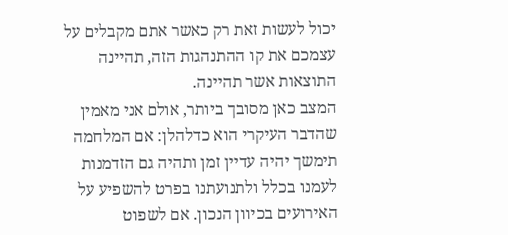יכול לעשות זאת רק כאשר אתם מקבלים על עצמכם את קו ההתנהגות הזה, תהיינה התוצאות אשר תהיינה.
המצב כאן מסובך ביותר, אולם אני מאמין שהדבר העיקרי הוא כדלהלן: אם המלחמה תימשך יהיה עדיין זמן ותהיה גם הזדמנות לעמנו בכלל ולתנועתנו בפרט להשפיע על האירועים בכיוון הנכון. אם לשפוט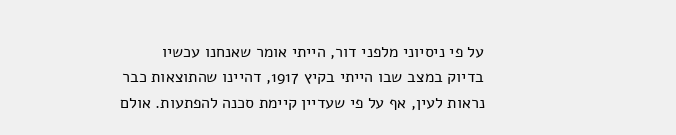על פי ניסיוני מלפני דור, הייתי אומר שאנחנו עכשיו
בדיוק במצב שבו הייתי בקיץ 1917, דהיינו שהתוצאות כבר
נראות לעין, אף על פי שעדיין קיימת סכנה להפתעות. אולם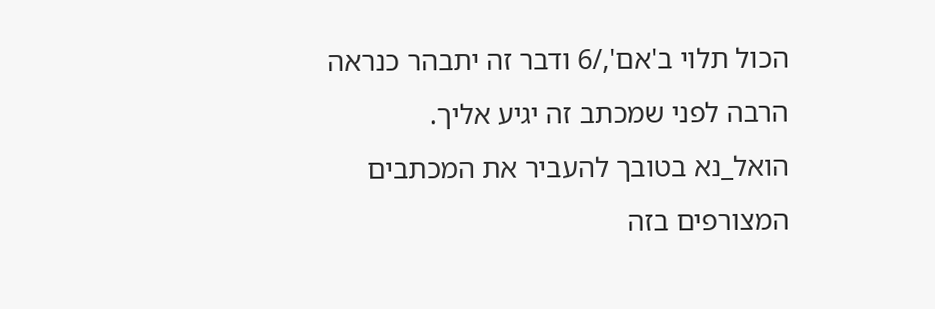הכול תלוי ב'אם',/6 ודבר זה יתבהר כנראה הרבה לפני שמכתב זה יגיע אליך.
הואל_נא בטובך להעביר את המכתבים המצורפים בזה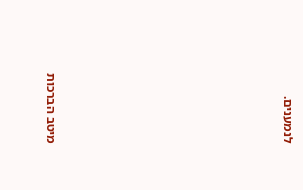לנמענים.










מיטב הברכות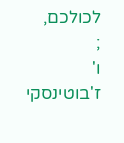לכולכם,
;
ו' ז'בוטינסקי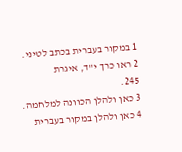1 במקור בעברית בכתב לטיני.
2 ראו כרך י"ד, איגרת
245.
3 כאן ולהלן הכוונה למלחמה.
4 כאן ולהלן במקור בעברית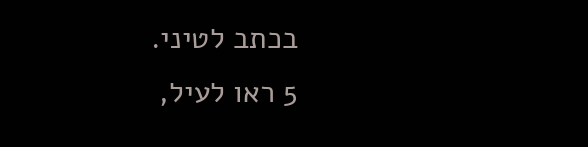בכתב לטיני.
5 ראו לעיל,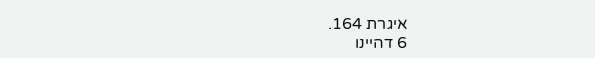איגרת 164.
6 דהיינו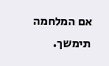אם המלחמה תימשך.